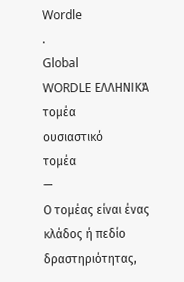Wordle
.
Global
WORDLE ΕΛΛΗΝΙΚΆ
τομέα
ουσιαστικό
τομέα
—
Ο τομέας είναι ένας κλάδος ή πεδίο δραστηριότητας,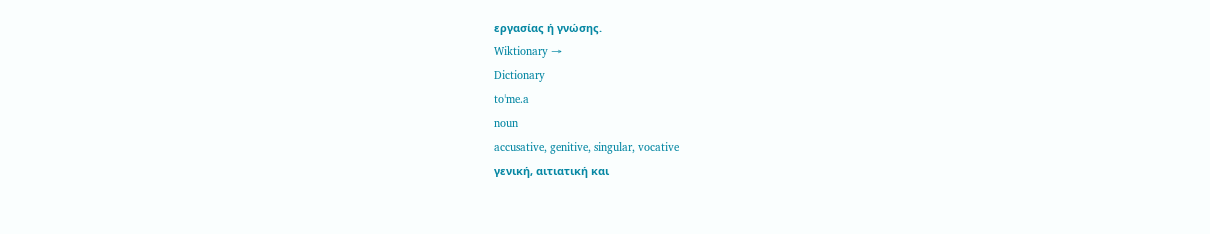εργασίας ή γνώσης.
Wiktionary →
Dictionary
toˈme.a
noun
accusative, genitive, singular, vocative
γενική, αιτιατική και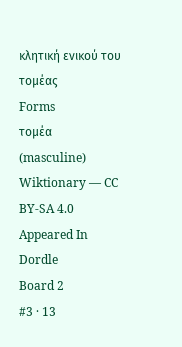κλητική ενικού του τομέας
Forms
τομέα
(masculine)
Wiktionary — CC BY-SA 4.0
Appeared In
Dordle
Board 2
#3 · 13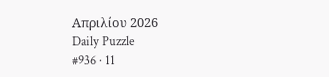Απριλίου 2026
Daily Puzzle
#936 · 11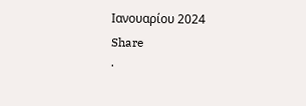Ιανουαρίου 2024
Share
·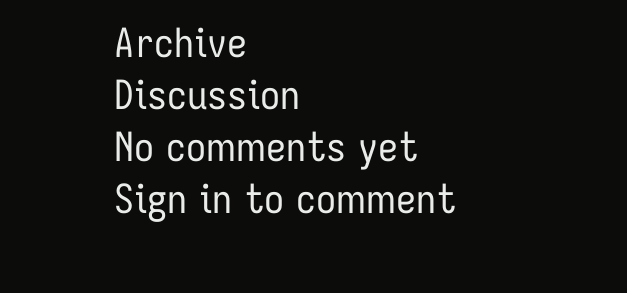Archive
Discussion
No comments yet
Sign in to comment